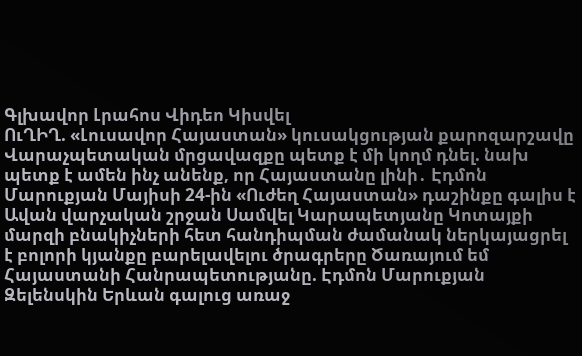Գլխավոր Լրահոս Վիդեո Կիսվել
ՈւՂԻՂ. «Լուսավոր Հայաստան» կուսակցության քարոզարշավը Վարաչպետական մրցավազքը պետք է մի կողմ դնել. նախ պետք է ամեն ինչ անենք, որ Հայաստանը լինի․ Էդմոն Մարուքյան Մայիսի 24-ին «Ուժեղ Հայաստան» դաշինքը գալիս է Ավան վարչական շրջան Սամվել Կարապետյանը Կոտայքի մարզի բնակիչների հետ հանդիպման ժամանակ ներկայացրել է բոլորի կյանքը բարելավելու ծրագրերը Ծառայում եմ Հայաստանի Հանրապետությանը. Էդմոն Մարուքյան Զելենսկին Երևան գալուց առաջ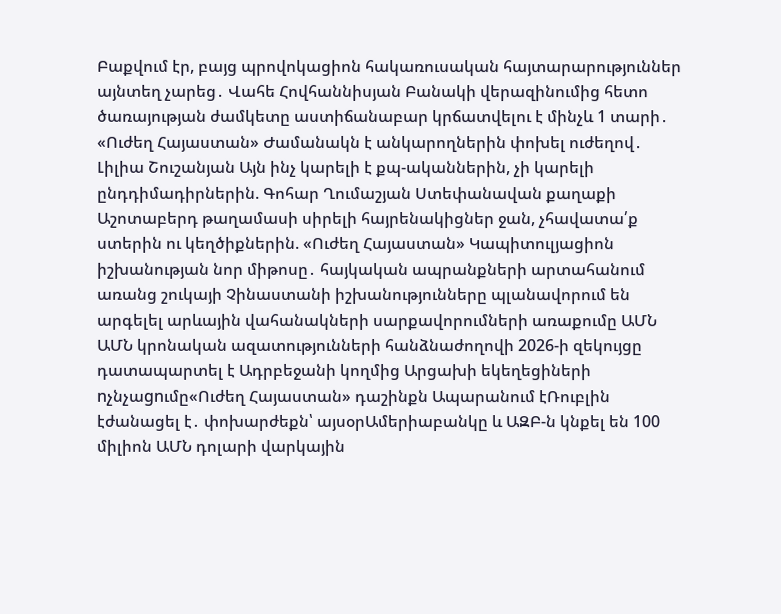Բաքվում էր, բայց պրովոկացիոն հակառուսական հայտարարություններ այնտեղ չարեց․ Վահե Հովհաննիսյան Բանակի վերազինումից հետո ծառայության ժամկետը աստիճանաբար կրճատվելու է մինչև 1 տարի․ «Ուժեղ Հայաստան» Ժամանակն է անկարողներին փոխել ուժեղով․ Լիլիա Շուշանյան Այն ինչ կարելի է քպ-ականներին, չի կարելի ընդդիմադիրներին. Գոհար Ղումաշյան Ստեփանավան քաղաքի Աշոտաբերդ թաղամասի սիրելի հայրենակիցներ ջան, չհավատա՛ք ստերին ու կեղծիքներին. «Ուժեղ Հայաստան» Կապիտուլյացիոն իշխանության նոր միթոսը․ հայկական ապրանքների արտահանում առանց շուկայի Չինաստանի իշխանությունները պլանավորում են արգելել արևային վահանակների սարքավորումների առաքումը ԱՄՆ
ԱՄՆ կրոնական ազատությունների հանձնաժողովի 2026-ի զեկույցը դատապարտել է Ադրբեջանի կողմից Արցախի եկեղեցիների nչնչաgnւմը«Ուժեղ Հայաստան» դաշինքն Ապարանում էՌուբլին էժանացել է․ փոխարժեքն՝ այսօրԱմերիաբանկը և ԱԶԲ-ն կնքել են 100 միլիոն ԱՄՆ դոլարի վարկային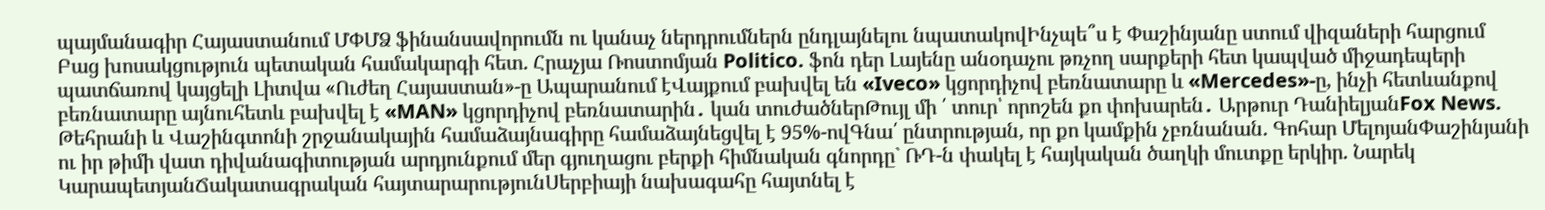պայմանագիր Հայաստանում ՄՓՄՁ ֆինանսավորումն ու կանաչ ներդրումներն ընդլայնելու նպատակովԻնչպե՞ս է Փաշինյանը ստում վիզաների հարցում Բաց խոսակցություն պետական համակարգի հետ. Հրաչյա Ռոստոմյան Politico. ֆոն դեր Լայենը անօդաչու թռչող սարքերի հետ կապված միջադեպերի պատճառով կայցելի Լիտվա «Ուժեղ Հայաստան»-ը Ապարանում էՎայքում բախվել են «Iveco» կցորդիչով բեռնատարը և «Mercedes»-ը, ինչի հետևանքով բեռնատարը այնուհետև բախվել է «MAN» կցորդիչով բեռնատարին․ կան տուժածներԹույլ մի ՛ տուր՝ որոշեն քո փոխարեն․ Արթուր ԴանիելյանFox News. Թեհրանի և Վաշինգտոնի շրջանակային համաձայնագիրը համաձայնեցվել է 95%-ովԳնա՛ ընտրության, որ քո կամքին չբռնանան. Գոհար ՄելոյանՓաշինյանի ու իր թիմի վատ դիվանագիտության արդյունքում մեր գյուղացու բերքի հիմնական գնորդը` ՌԴ-ն փակել է հայկական ծաղկի մուտքը երկիր. Նարեկ ԿարապետյանՃակատագրական հայտարարությունՍերբիայի նախագահը հայտնել է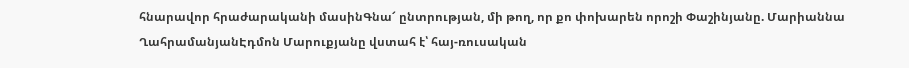հնարավոր հրաժարականի մասինԳնա՜ ընտրության, մի թող, որ քո փոխարեն որոշի Փաշինյանը. Մարիաննա ՂահրամանյանԷդմոն Մարուքյանը վստահ է՝ հայ-ռուսական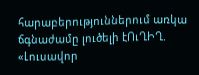հարաբերություններում առկա ճգնաժամը լուծելի էՈւՂԻՂ. «Լուսավոր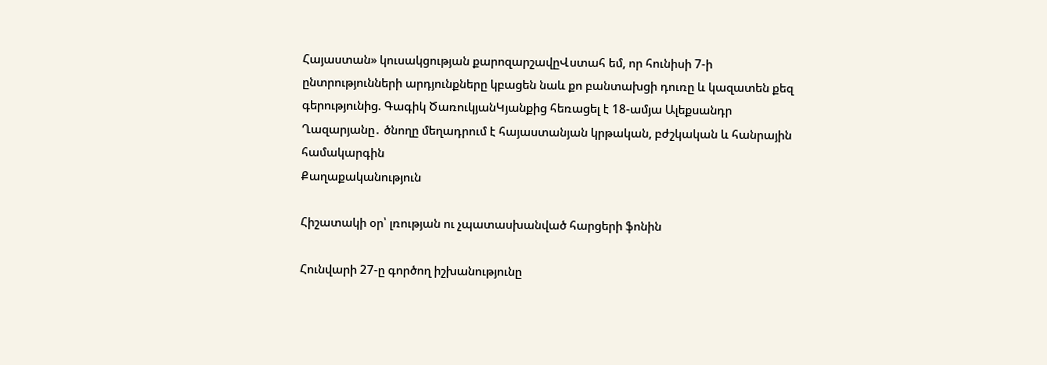Հայաստան» կուսակցության քարոզարշավըՎստահ եմ, որ հունիսի 7-ի ընտրությունների արդյունքները կբացեն նաև քո բանտախցի դուռը և կազատեն քեզ գերությունից. Գագիկ ԾառուկյանԿյանքից հեռացել է 18-ամյա Ալեքսանդր Ղազարյանը․ ծնողը մեղադրում է հայաստանյան կրթական, բժշկական և հանրային համակարգին
Քաղաքականություն

Հիշատակի օր՝ լռության ու չպատասխանված հարցերի ֆոնին

Հունվարի 27-ը գործող իշխանությունը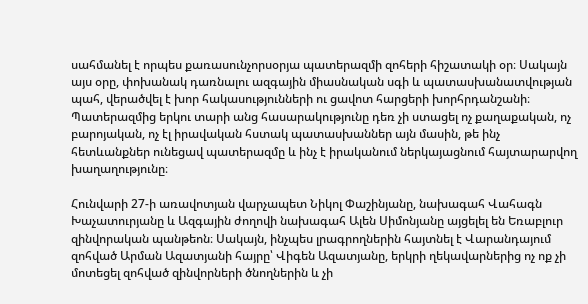սահմանել է որպես քառասունչորսօրյա պատերազմի զոհերի հիշատակի օր։ Սակայն այս օրը, փոխանակ դառնալու ազգային միասնական սգի և պատասխանատվության պահ, վերածվել է խոր հակասությունների ու ցավոտ հարցերի խորհրդանշանի։ Պատերազմից երկու տարի անց հասարակությունը դեռ չի ստացել ոչ քաղաքական, ոչ բարոյական, ոչ էլ իրավական հստակ պատասխաններ այն մասին, թե ինչ հետևանքներ ունեցավ պատերազմը և ինչ է իրականում ներկայացնում հայտարարվող խաղաղությունը։

Հունվարի 27-ի առավոտյան վարչապետ Նիկոլ Փաշինյանը, նախագահ Վահագն Խաչատուրյանը և Ազգային ժողովի նախագահ Ալեն Սիմոնյանը այցելել են Եռաբլուր զինվորական պանթեոն։ Սակայն, ինչպես լրագրողներին հայտնել է Վարանդայում զոհված Արման Ազատյանի հայրը՝ Վիգեն Ազատյանը, երկրի ղեկավարներից ոչ ոք չի մոտեցել զոհված զինվորների ծնողներին և չի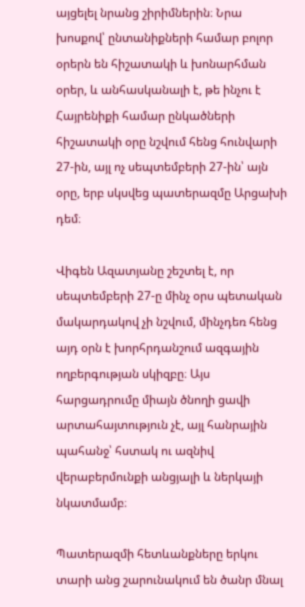այցելել նրանց շիրիմներին։ Նրա խոսքով՝ ընտանիքների համար բոլոր օրերն են հիշատակի և խոնարհման օրեր, և անհասկանալի է, թե ինչու է Հայրենիքի համար ընկածների հիշատակի օրը նշվում հենց հունվարի 27-ին, այլ ոչ սեպտեմբերի 27-ին՝ այն օրը, երբ սկսվեց պատերազմը Արցախի դեմ։

Վիգեն Ազատյանը շեշտել է, որ սեպտեմբերի 27-ը մինչ օրս պետական մակարդակով չի նշվում, մինչդեռ հենց այդ օրն է խորհրդանշում ազգային ողբերգության սկիզբը։ Այս հարցադրումը միայն ծնողի ցավի արտահայտություն չէ, այլ հանրային պահանջ՝ հստակ ու ազնիվ վերաբերմունքի անցյալի և ներկայի նկատմամբ։

Պատերազմի հետևանքները երկու տարի անց շարունակում են ծանր մնալ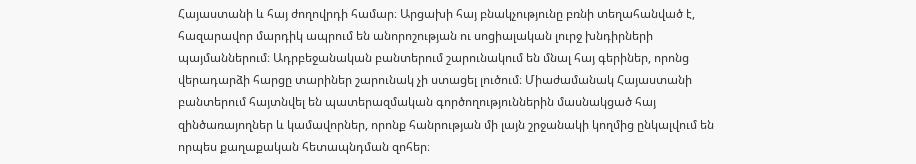Հայաստանի և հայ ժողովրդի համար։ Արցախի հայ բնակչությունը բռնի տեղահանված է, հազարավոր մարդիկ ապրում են անորոշության ու սոցիալական լուրջ խնդիրների պայմաններում։ Ադրբեջանական բանտերում շարունակում են մնալ հայ գերիներ, որոնց վերադարձի հարցը տարիներ շարունակ չի ստացել լուծում։ Միաժամանակ Հայաստանի բանտերում հայտնվել են պատերազմական գործողություններին մասնակցած հայ զինծառայողներ և կամավորներ, որոնք հանրության մի լայն շրջանակի կողմից ընկալվում են որպես քաղաքական հետապնդման զոհեր։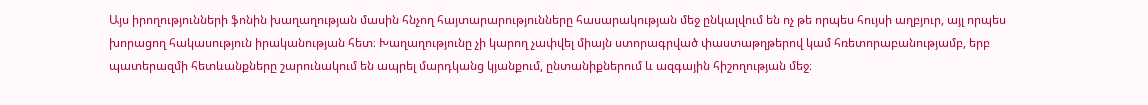Այս իրողությունների ֆոնին խաղաղության մասին հնչող հայտարարությունները հասարակության մեջ ընկալվում են ոչ թե որպես հույսի աղբյուր, այլ որպես խորացող հակասություն իրականության հետ։ Խաղաղությունը չի կարող չափվել միայն ստորագրված փաստաթղթերով կամ հռետորաբանությամբ, երբ պատերազմի հետևանքները շարունակում են ապրել մարդկանց կյանքում, ընտանիքներում և ազգային հիշողության մեջ։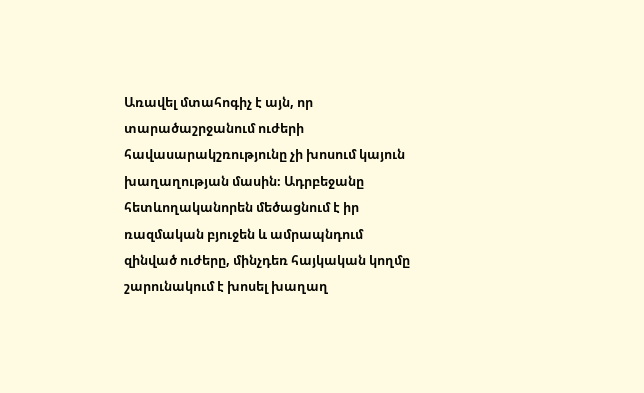Առավել մտահոգիչ է այն, որ տարածաշրջանում ուժերի հավասարակշռությունը չի խոսում կայուն խաղաղության մասին։ Ադրբեջանը հետևողականորեն մեծացնում է իր ռազմական բյուջեն և ամրապնդում զինված ուժերը, մինչդեռ հայկական կողմը շարունակում է խոսել խաղաղ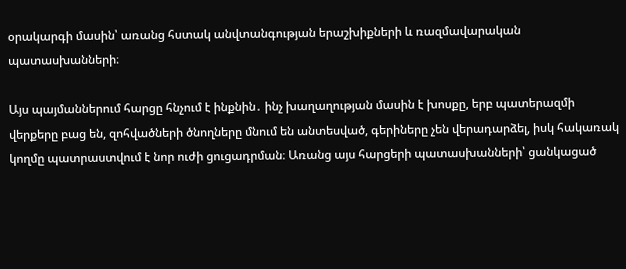օրակարգի մասին՝ առանց հստակ անվտանգության երաշխիքների և ռազմավարական պատասխանների։

Այս պայմաններում հարցը հնչում է ինքնին․ ինչ խաղաղության մասին է խոսքը, երբ պատերազմի վերքերը բաց են, զոհվածների ծնողները մնում են անտեսված, գերիները չեն վերադարձել, իսկ հակառակ կողմը պատրաստվում է նոր ուժի ցուցադրման։ Առանց այս հարցերի պատասխանների՝ ցանկացած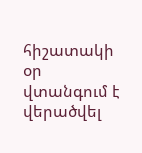հիշատակի օր վտանգում է վերածվել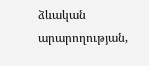ձևական արարողության,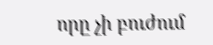որը չի բուժում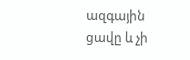ազգային ցավը և չի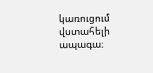կառուցում վստահելի ապագա։